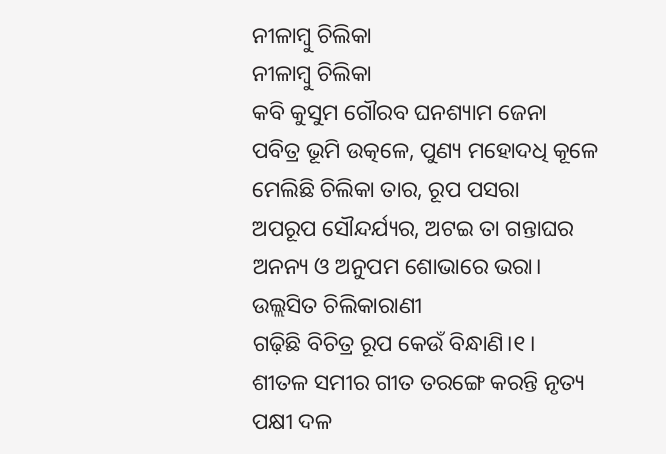ନୀଳାମ୍ବୁ ଚିଲିକା
ନୀଳାମ୍ବୁ ଚିଲିକା
କବି କୁସୁମ ଗୌରବ ଘନଶ୍ୟାମ ଜେନା
ପବିତ୍ର ଭୂମି ଉତ୍କଳେ, ପୁଣ୍ୟ ମହୋଦଧି କୂଳେ
ମେଲିଛି ଚିଲିକା ତାର, ରୂପ ପସରା
ଅପରୂପ ସୌନ୍ଦର୍ଯ୍ୟର, ଅଟଇ ତା ଗନ୍ତାଘର
ଅନନ୍ୟ ଓ ଅନୁପମ ଶୋଭାରେ ଭରା।
ଉଲ୍ଲସିତ ଚିଲିକାରାଣୀ
ଗଢ଼ିଛି ବିଚିତ୍ର ରୂପ କେଉଁ ବିନ୍ଧାଣି।୧।
ଶୀତଳ ସମୀର ଗୀତ ତରଙ୍ଗେ କରନ୍ତି ନୃତ୍ୟ
ପକ୍ଷୀ ଦଳ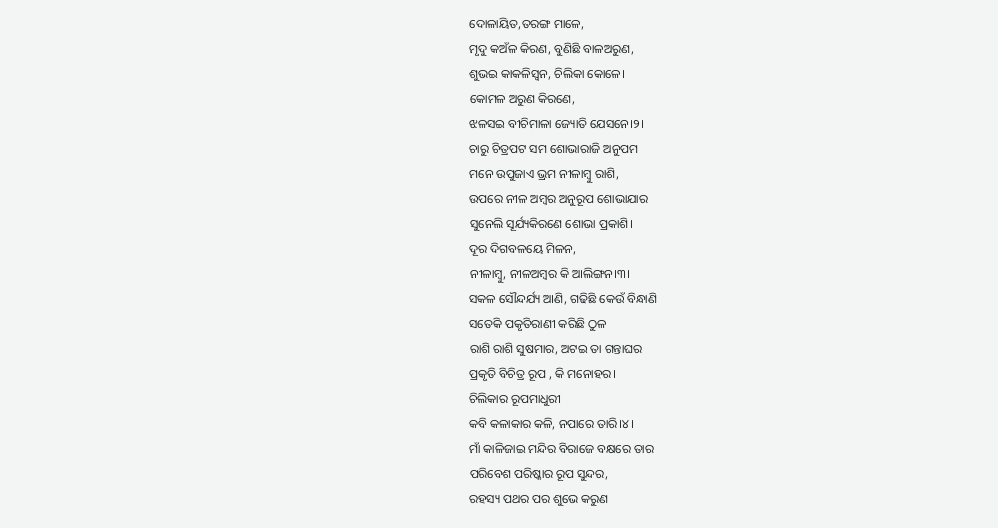ଦୋଳାୟିତ,ତରଙ୍ଗ ମାଳେ,
ମୃଦୁ କଅଁଳ କିରଣ, ବୁଣିଛି ବାଳଅରୁଣ,
ଶୁଭଇ କାକଳିସ୍ୱନ, ଚିଲିକା କୋଳେ।
କୋମଳ ଅରୁଣ କିରଣେ,
ଝଳସଇ ବୀଚିମାଳା ଜ୍ୟୋତି ଯେସନେ।୨।
ଚାରୁ ଚିତ୍ରପଟ ସମ ଶୋଭାରାଜି ଅନୁପମ
ମନେ ଉପୁଜାଏ ଭ୍ରମ ନୀଳାମ୍ବୁ ରାଶି,
ଉପରେ ନୀଳ ଅମ୍ବର ଅନୁରୂପ ଶୋଭାଯାର
ସୁନେଲି ସୂର୍ଯ୍ୟକିରଣେ ଶୋଭା ପ୍ରକାଶି।
ଦୂର ଦିଗବଳୟେ ମିଳନ,
ନୀଳାମ୍ବୁ, ନୀଳଅମ୍ବର କି ଆଲିଙ୍ଗନ।୩।
ସକଳ ସୌନ୍ଦର୍ଯ୍ୟ ଆଣି, ଗଢିଛି କେଉଁ ବିନ୍ଧାଣି
ସତେକି ପକୃତିରାଣୀ କରିଛି ଠୁଳ
ରାଶି ରାଶି ସୁଷମାର, ଅଟଇ ତା ଗନ୍ତାଘର
ପ୍ରକୃତି ବିଚିତ୍ର ରୂପ , କି ମନୋହର।
ଚିଲିକାର ରୂପମାଧୁରୀ
କବି କଳାକାର କଳି, ନପାରେ ତାରି।୪।
ମାଁ କାଳିଜାଇ ମନ୍ଦିର ବିରାଜେ ବକ୍ଷରେ ତାର
ପରିବେଶ ପରିଷ୍କାର ରୂପ ସୁନ୍ଦର,
ରହସ୍ୟ ପଥର ପର ଶୁଭେ କରୁଣ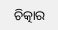ଚିତ୍କାର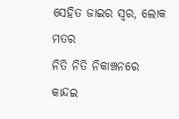ସେହିତ ଜାଇର ସ୍ୱର, ଲୋକ ମତର
ନିତି ନିତି ନିକାଞ୍ଚନରେ
କାନ୍ଦଇ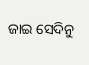ଜାଇ ସେଦିନୁ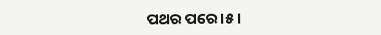ପଥର ପରେ।୫।